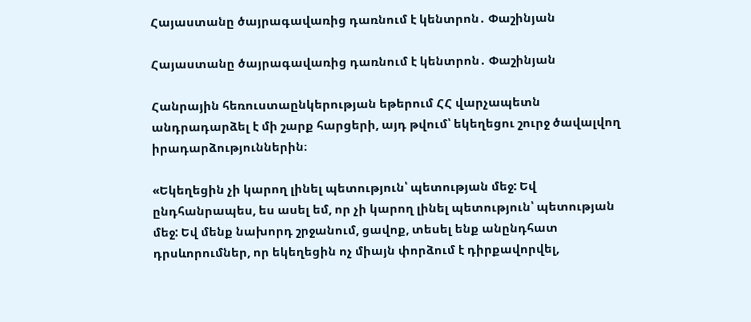Հայաստանը ծայրագավառից դառնում է կենտրոն․ Փաշինյան

Հայաստանը ծայրագավառից դառնում է կենտրոն․ Փաշինյան

Հանրային հեռուստաընկերության եթերում ՀՀ վարչապետն անդրադարձել է մի շարք հարցերի, այդ թվում՝ եկեղեցու շուրջ ծավալվող իրադարձություններին։

«Եկեղեցին չի կարող լինել պետություն՝ պետության մեջ: Եվ ընդհանրապես, ես ասել եմ, որ չի կարող լինել պետություն՝ պետության մեջ: Եվ մենք նախորդ շրջանում, ցավոք, տեսել ենք անընդհատ դրսևորումներ, որ եկեղեցին ոչ միայն փորձում է դիրքավորվել,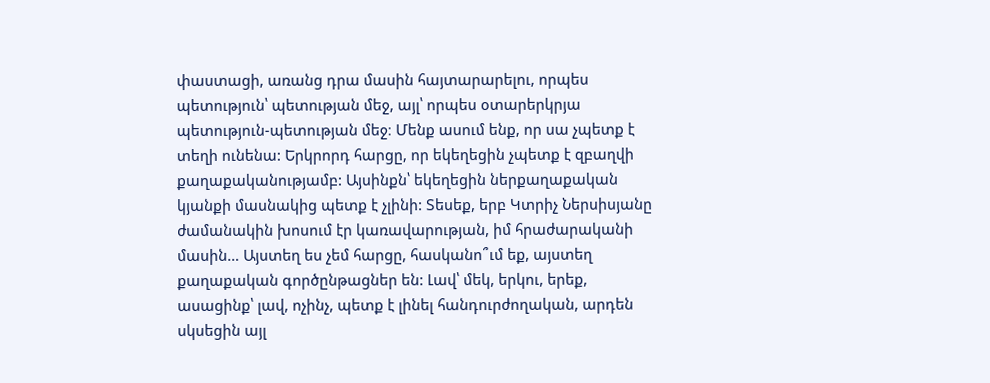փաստացի, առանց դրա մասին հայտարարելու, որպես պետություն՝ պետության մեջ, այլ՝ որպես օտարերկրյա պետություն-պետության մեջ։ Մենք ասում ենք, որ սա չպետք է տեղի ունենա: Երկրորդ հարցը, որ եկեղեցին չպետք է զբաղվի քաղաքականությամբ: Այսինքն՝ եկեղեցին ներքաղաքական կյանքի մասնակից պետք է չլինի: Տեսեք, երբ Կտրիչ Ներսիսյանը ժամանակին խոսում էր կառավարության, իմ հրաժարականի մասին… Այստեղ ես չեմ հարցը, հասկանո՞ւմ եք, այստեղ քաղաքական գործընթացներ են: Լավ՝ մեկ, երկու, երեք, ասացինք՝ լավ, ոչինչ, պետք է լինել հանդուրժողական, արդեն սկսեցին այլ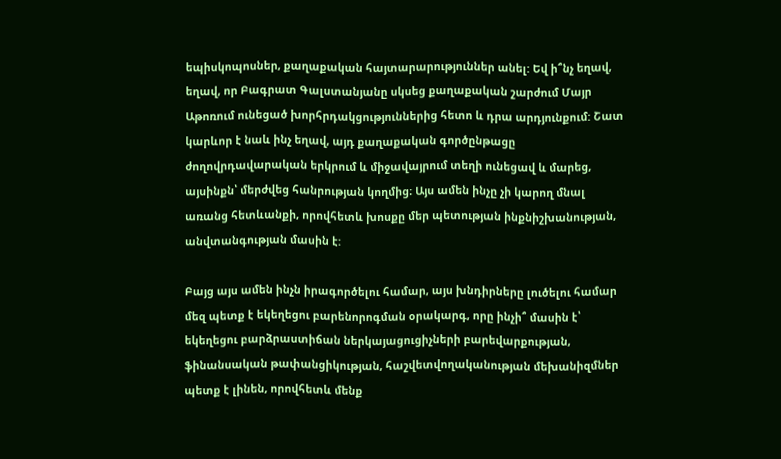եպիսկոպոսներ, քաղաքական հայտարարություններ անել: Եվ ի՞նչ եղավ, եղավ, որ Բագրատ Գալստանյանը սկսեց քաղաքական շարժում Մայր Աթոռում ունեցած խորհրդակցություններից հետո և դրա արդյունքում: Շատ կարևոր է նաև ինչ եղավ, այդ քաղաքական գործընթացը ժողովրդավարական երկրում և միջավայրում տեղի ունեցավ և մարեց, այսինքն՝ մերժվեց հանրության կողմից։ Այս ամեն ինչը չի կարող մնալ առանց հետևանքի, որովհետև խոսքը մեր պետության ինքնիշխանության, անվտանգության մասին է:

Բայց այս ամեն ինչն իրագործելու համար, այս խնդիրները լուծելու համար մեզ պետք է եկեղեցու բարենորոգման օրակարգ, որը ինչի՞ մասին է՝ եկեղեցու բարձրաստիճան ներկայացուցիչների բարեվարքության, ֆինանսական թափանցիկության, հաշվետվողականության մեխանիզմներ պետք է լինեն, որովհետև մենք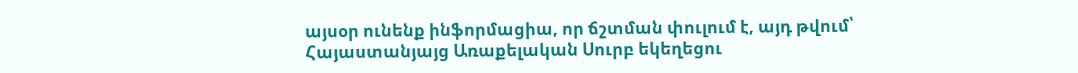այսօր ունենք ինֆորմացիա, որ ճշտման փուլում է, այդ թվում՝ Հայաստանյայց Առաքելական Սուրբ եկեղեցու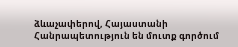ձևաչափերով, Հայաստանի Հանրապետություն են մուտք գործում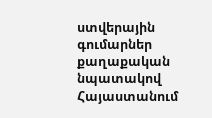ստվերային գումարներ քաղաքական նպատակով Հայաստանում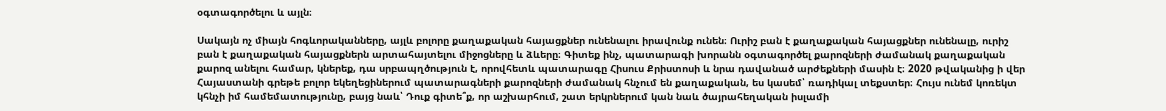օգտագործելու և այլն։

Սակայն ոչ միայն հոգևորականները, այլև բոլորը քաղաքական հայացքներ ունենալու իրավունք ունեն։ Ուրիշ բան է քաղաքական հայացքներ ունենալը, ուրիշ բան է քաղաքական հայացքներն արտահայտելու միջոցները և ձևերը։ Գիտեք ինչ, պատարագի խորանն օգտագործել քարոզների ժամանակ քաղաքական քարոզ անելու համար, կներեք, դա սրբապղծություն է, որովհետև պատարագը Հիսուս Քրիստոսի և նրա դավանած արժեքների մասին է։ 2020 թվականից ի վեր Հայաստանի գրեթե բոլոր եկեղեցիներում պատարագների քարոզների ժամանակ հնչում են քաղաքական, ես կասեմ՝ ռադիկալ տեքստեր։ Հույս ունեմ կոռեկտ կհնչի իմ համեմատությունը, բայց նաև՝ Դուք գիտե՞ք, որ աշխարհում, շատ երկրներում կան նաև ծայրահեղական իսլամի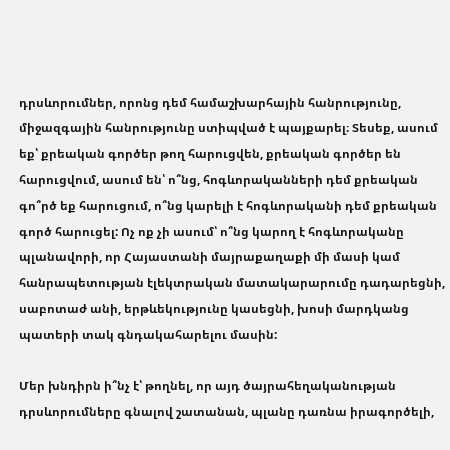դրսևորումներ, որոնց դեմ համաշխարհային հանրությունը, միջազգային հանրությունը ստիպված է պայքարել։ Տեսեք, ասում եք՝ քրեական գործեր թող հարուցվեն, քրեական գործեր են հարուցվում, ասում են՝ ո՞նց, հոգևորականների դեմ քրեական գո՞րծ եք հարուցում, ո՞նց կարելի է հոգևորականի դեմ քրեական գործ հարուցել: Ոչ ոք չի ասում՝ ո՞նց կարող է հոգևորականը պլանավորի, որ Հայաստանի մայրաքաղաքի մի մասի կամ հանրապետության էլեկտրական մատակարարումը դադարեցնի, սաբոտաժ անի, երթևեկությունը կասեցնի, խոսի մարդկանց պատերի տակ գնդակահարելու մասին:

Մեր խնդիրն ի՞նչ է՝ թողնել, որ այդ ծայրահեղականության դրսևորումները գնալով շատանան, պլանը դառնա իրագործելի,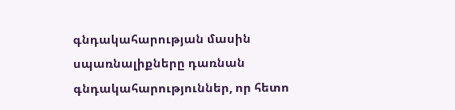գնդակահարության մասին սպառնալիքները դառնան գնդակահարություններ, որ հետո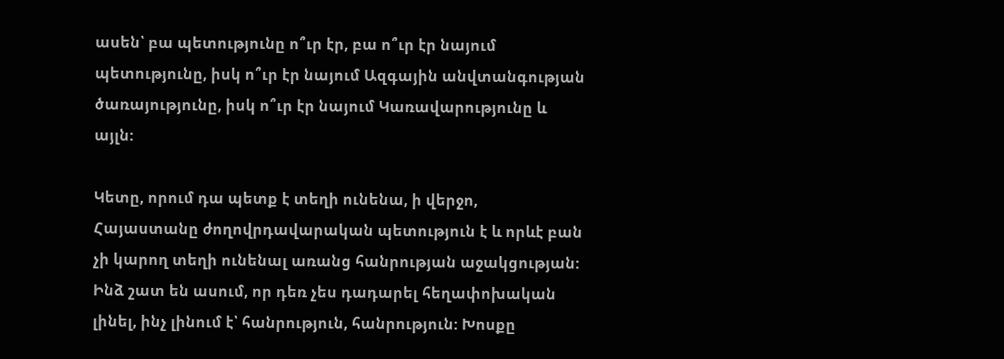ասեն՝ բա պետությունը ո՞ւր էր, բա ո՞ւր էր նայում պետությունը, իսկ ո՞ւր էր նայում Ազգային անվտանգության ծառայությունը, իսկ ո՞ւր էր նայում Կառավարությունը և այլն:

Կետը, որում դա պետք է տեղի ունենա, ի վերջո, Հայաստանը ժողովրդավարական պետություն է և որևէ բան չի կարող տեղի ունենալ առանց հանրության աջակցության: Ինձ շատ են ասում, որ դեռ չես դադարել հեղափոխական լինել, ինչ լինում է՝ հանրություն, հանրություն: Խոսքը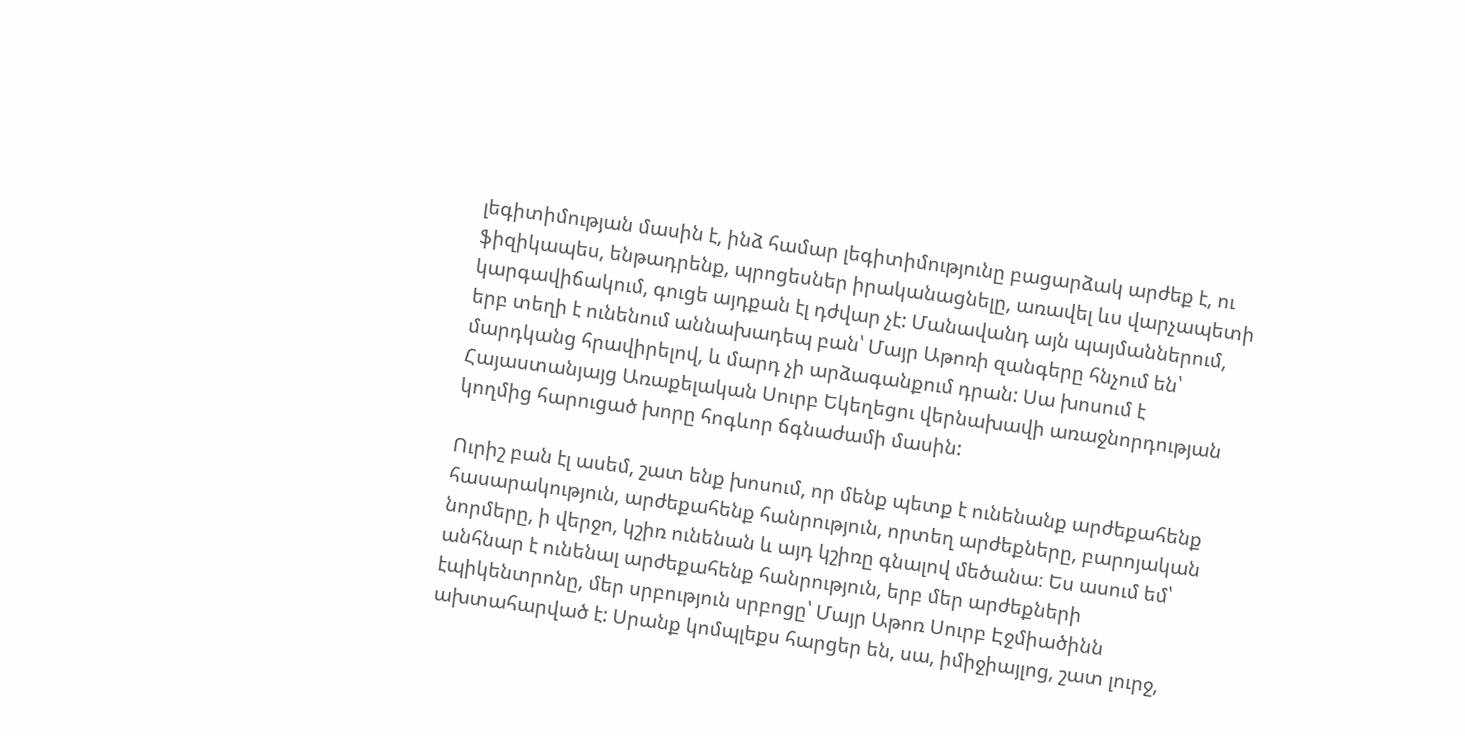լեգիտիմության մասին է, ինձ համար լեգիտիմությունը բացարձակ արժեք է, ու ֆիզիկապես, ենթադրենք, պրոցեսներ իրականացնելը, առավել ևս վարչապետի կարգավիճակում, գուցե այդքան էլ դժվար չէ: Մանավանդ այն պայմաններում, երբ տեղի է ունենում աննախադեպ բան՝ Մայր Աթոռի զանգերը հնչում են՝ մարդկանց հրավիրելով, և մարդ չի արձագանքում դրան: Սա խոսում է Հայաստանյայց Առաքելական Սուրբ Եկեղեցու վերնախավի առաջնորդության կողմից հարուցած խորը հոգևոր ճգնաժամի մասին:

Ուրիշ բան էլ ասեմ, շատ ենք խոսում, որ մենք պետք է ունենանք արժեքահենք հասարակություն, արժեքահենք հանրություն, որտեղ արժեքները, բարոյական նորմերը, ի վերջո, կշիռ ունենան և այդ կշիռը գնալով մեծանա։ Ես ասում եմ՝ անհնար է ունենալ արժեքահենք հանրություն, երբ մեր արժեքների էպիկենտրոնը, մեր սրբություն սրբոցը՝ Մայր Աթոռ Սուրբ Էջմիածինն ախտահարված է: Սրանք կոմպլեքս հարցեր են, սա, իմիջիայլոց, շատ լուրջ,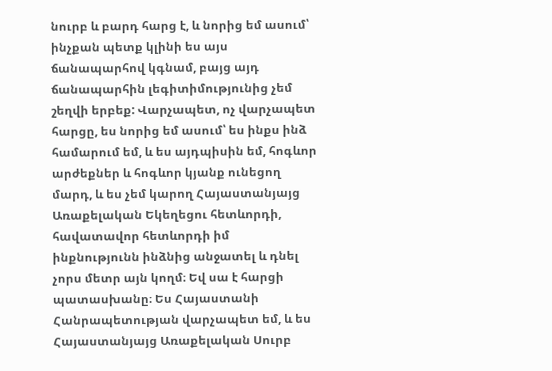նուրբ և բարդ հարց է, և նորից եմ ասում՝ ինչքան պետք կլինի ես այս ճանապարհով կգնամ, բայց այդ ճանապարհին լեգիտիմությունից չեմ շեղվի երբեք: Վարչապետ, ոչ վարչապետ հարցը, ես նորից եմ ասում՝ ես ինքս ինձ համարում եմ, և ես այդպիսին եմ, հոգևոր արժեքներ և հոգևոր կյանք ունեցող մարդ, և ես չեմ կարող Հայաստանյայց Առաքելական Եկեղեցու հետևորդի, հավատավոր հետևորդի իմ ինքնությունն ինձնից անջատել և դնել չորս մետր այն կողմ։ Եվ սա է հարցի պատասխանը։ Ես Հայաստանի Հանրապետության վարչապետ եմ, և ես Հայաստանյայց Առաքելական Սուրբ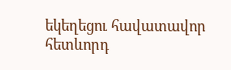եկեղեցու հավատավոր հետևորդ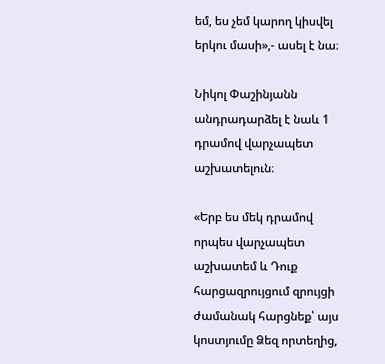եմ, ես չեմ կարող կիսվել երկու մասի»,- ասել է նա։

Նիկոլ Փաշինյանն անդրադարձել է նաև 1 դրամով վարչապետ աշխատելուն։

«Երբ ես մեկ դրամով որպես վարչապետ աշխատեմ և Դուք հարցազրույցում զրույցի ժամանակ հարցնեք՝ այս կոստյումը Ձեզ որտեղից,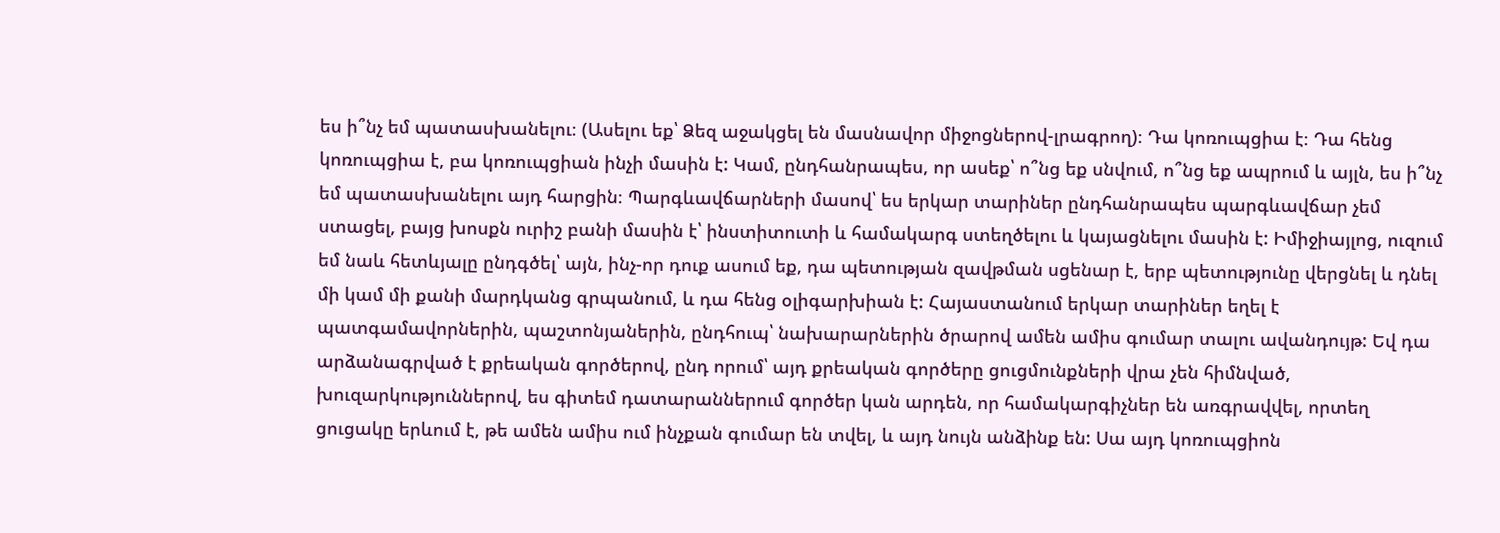ես ի՞նչ եմ պատասխանելու։ (Ասելու եք՝ Ձեզ աջակցել են մասնավոր միջոցներով-լրագրող)։ Դա կոռուպցիա է։ Դա հենց կոռուպցիա է, բա կոռուպցիան ինչի մասին է: Կամ, ընդհանրապես, որ ասեք՝ ո՞նց եք սնվում, ո՞նց եք ապրում և այլն, ես ի՞նչ եմ պատասխանելու այդ հարցին։ Պարգևավճարների մասով՝ ես երկար տարիներ ընդհանրապես պարգևավճար չեմ ստացել, բայց խոսքն ուրիշ բանի մասին է՝ ինստիտուտի և համակարգ ստեղծելու և կայացնելու մասին է: Իմիջիայլոց, ուզում եմ նաև հետևյալը ընդգծել՝ այն, ինչ-որ դուք ասում եք, դա պետության զավթման սցենար է, երբ պետությունը վերցնել և դնել մի կամ մի քանի մարդկանց գրպանում, և դա հենց օլիգարխիան է: Հայաստանում երկար տարիներ եղել է պատգամավորներին, պաշտոնյաներին, ընդհուպ՝ նախարարներին ծրարով ամեն ամիս գումար տալու ավանդույթ: Եվ դա արձանագրված է քրեական գործերով, ընդ որում՝ այդ քրեական գործերը ցուցմունքների վրա չեն հիմնված, խուզարկություններով, ես գիտեմ դատարաններում գործեր կան արդեն, որ համակարգիչներ են առգրավվել, որտեղ ցուցակը երևում է, թե ամեն ամիս ում ինչքան գումար են տվել, և այդ նույն անձինք են: Սա այդ կոռուպցիոն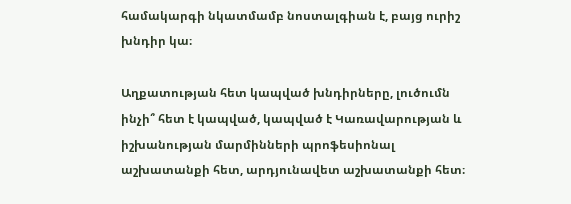համակարգի նկատմամբ նոստալգիան է, բայց ուրիշ խնդիր կա։

Աղքատության հետ կապված խնդիրները, լուծումն ինչի՞ հետ է կապված, կապված է Կառավարության և իշխանության մարմինների պրոֆեսիոնալ աշխատանքի հետ, արդյունավետ աշխատանքի հետ։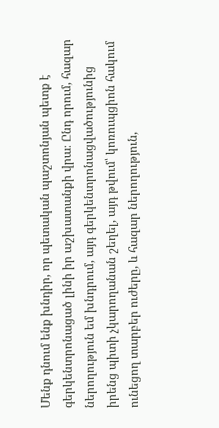Մենք դնում ենք խնդիր, որ պետական պաշտոնյան պետք է գերկենտրոնացած լինի իր աշխատանքի վրա։ Ընդ որում, հազար ներողություն եմ խնդրում, այդ գերկենտրոնացվածությունից իրենց պիտի չկարողանան շեղել, այդ թվում՝ կոռուպցիոն հակում ունեցող տարբեր ուժերը, և հազար ներողություն,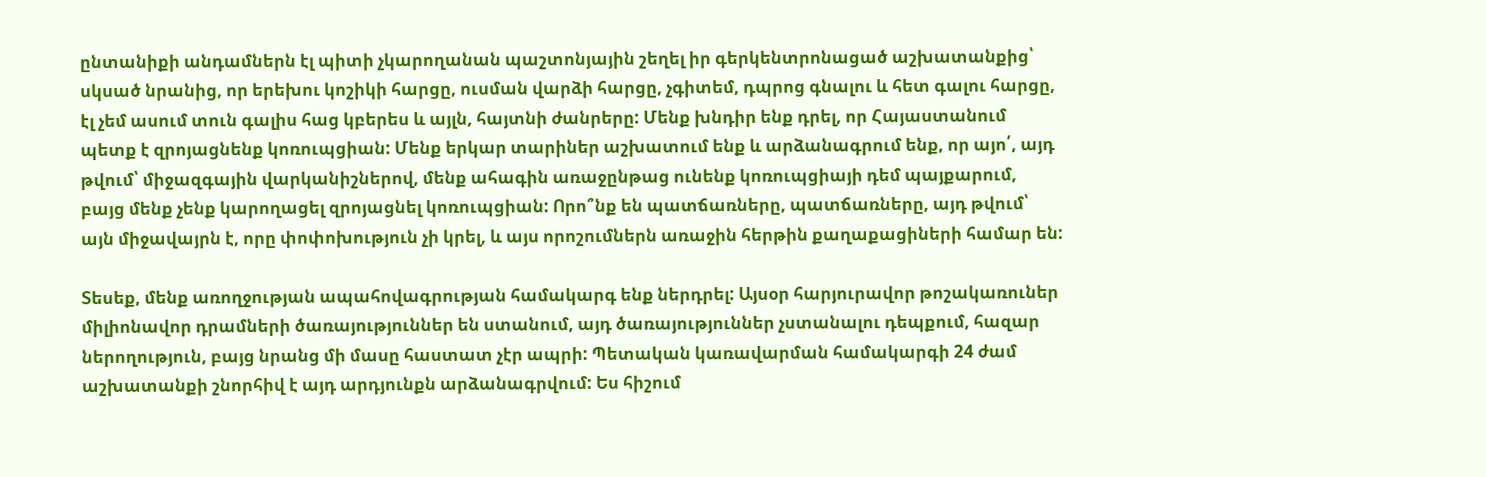ընտանիքի անդամներն էլ պիտի չկարողանան պաշտոնյային շեղել իր գերկենտրոնացած աշխատանքից՝ սկսած նրանից, որ երեխու կոշիկի հարցը, ուսման վարձի հարցը, չգիտեմ, դպրոց գնալու և հետ գալու հարցը, էլ չեմ ասում տուն գալիս հաց կբերես և այլն, հայտնի ժանրերը: Մենք խնդիր ենք դրել, որ Հայաստանում պետք է զրոյացնենք կոռուպցիան: Մենք երկար տարիներ աշխատում ենք և արձանագրում ենք, որ այո՛, այդ թվում՝ միջազգային վարկանիշներով, մենք ահագին առաջընթաց ունենք կոռուպցիայի դեմ պայքարում, բայց մենք չենք կարողացել զրոյացնել կոռուպցիան: Որո՞նք են պատճառները, պատճառները, այդ թվում՝ այն միջավայրն է, որը փոփոխություն չի կրել, և այս որոշումներն առաջին հերթին քաղաքացիների համար են:

Տեսեք, մենք առողջության ապահովագրության համակարգ ենք ներդրել: Այսօր հարյուրավոր թոշակառուներ միլիոնավոր դրամների ծառայություններ են ստանում, այդ ծառայություններ չստանալու դեպքում, հազար ներողություն, բայց նրանց մի մասը հաստատ չէր ապրի: Պետական կառավարման համակարգի 24 ժամ աշխատանքի շնորհիվ է այդ արդյունքն արձանագրվում: Ես հիշում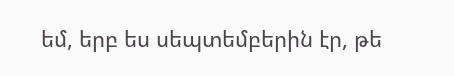եմ, երբ ես սեպտեմբերին էր, թե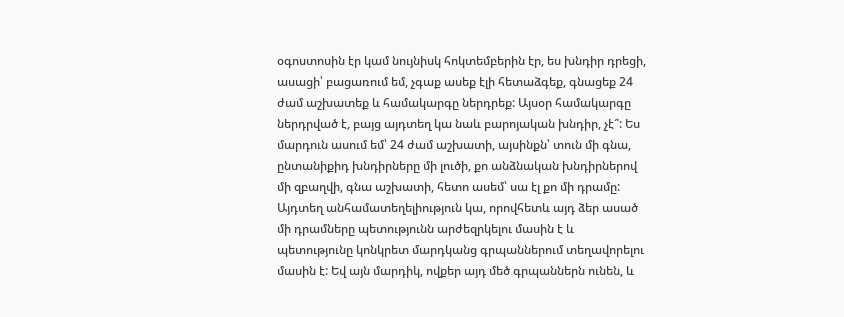օգոստոսին էր կամ նույնիսկ հոկտեմբերին էր, ես խնդիր դրեցի, ասացի՝ բացառում եմ, չգաք ասեք էլի հետաձգեք, գնացեք 24 ժամ աշխատեք և համակարգը ներդրեք: Այսօր համակարգը ներդրված է, բայց այդտեղ կա նաև բարոյական խնդիր, չէ՞: Ես մարդուն ասում եմ՝ 24 ժամ աշխատի, այսինքն՝ տուն մի գնա, ընտանիքիդ խնդիրները մի լուծի, քո անձնական խնդիրներով մի զբաղվի, գնա աշխատի, հետո ասեմ՝ սա էլ քո մի դրամը: Այդտեղ անհամատեղելիություն կա, որովհետև այդ ձեր ասած մի դրամները պետությունն արժեզրկելու մասին է և պետությունը կոնկրետ մարդկանց գրպաններում տեղավորելու մասին է: Եվ այն մարդիկ, ովքեր այդ մեծ գրպաններն ունեն, և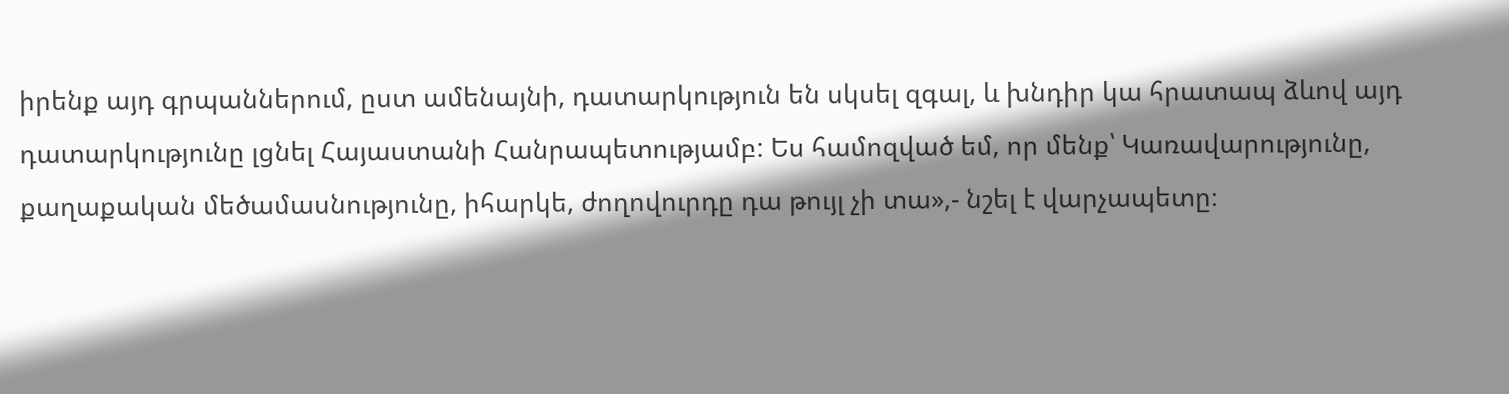իրենք այդ գրպաններում, ըստ ամենայնի, դատարկություն են սկսել զգալ, և խնդիր կա հրատապ ձևով այդ դատարկությունը լցնել Հայաստանի Հանրապետությամբ: Ես համոզված եմ, որ մենք՝ Կառավարությունը, քաղաքական մեծամասնությունը, իհարկե, ժողովուրդը դա թույլ չի տա»,- նշել է վարչապետը։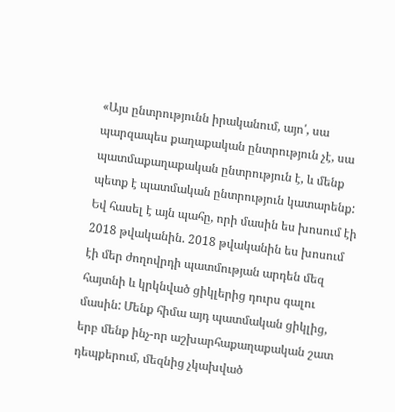«Այս ընտրությունն իրականում, այո՛, սա պարզապես քաղաքական ընտրություն չէ, սա պատմաքաղաքական ընտրություն է, և մենք պետք է պատմական ընտրություն կատարենք: Եվ հասել է այն պահը, որի մասին ես խոսում էի 2018 թվականին. 2018 թվականին ես խոսում էի մեր ժողովրդի պատմության արդեն մեզ հայտնի և կրկնված ցիկլերից դուրս գալու մասին: Մենք հիմա այդ պատմական ցիկլից, երբ մենք ինչ-որ աշխարհաքաղաքական շատ դեպքերում, մեզնից չկախված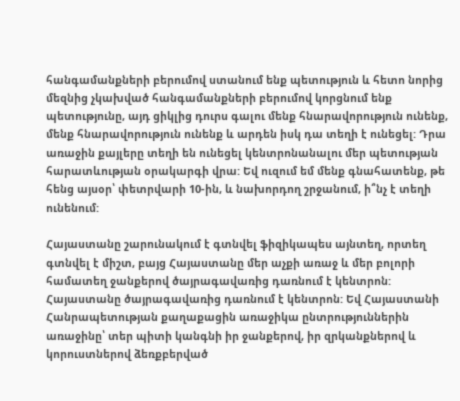հանգամանքների բերումով ստանում ենք պետություն և հետո նորից մեզնից չկախված հանգամանքների բերումով կորցնում ենք պետությունը, այդ ցիկլից դուրս գալու մենք հնարավորություն ունենք, մենք հնարավորություն ունենք և արդեն իսկ դա տեղի է ունեցել: Դրա առաջին քայլերը տեղի են ունեցել կենտրոնանալու մեր պետության հարատևության օրակարգի վրա: Եվ ուզում եմ մենք գնահատենք, թե հենց այսօր՝ փետրվարի 10-ին, և նախորդող շրջանում, ի՞նչ է տեղի ունենում:

Հայաստանը շարունակում է գտնվել ֆիզիկապես այնտեղ, որտեղ գտնվել է միշտ, բայց Հայաստանը մեր աչքի առաջ և մեր բոլորի համատեղ ջանքերով ծայրագավառից դառնում է կենտրոն: Հայաստանը ծայրագավառից դառնում է կենտրոն: Եվ Հայաստանի Հանրապետության քաղաքացին առաջիկա ընտրություններին առաջինը՝ տեր պիտի կանգնի իր ջանքերով, իր զրկանքներով և կորուստներով ձեռքբերված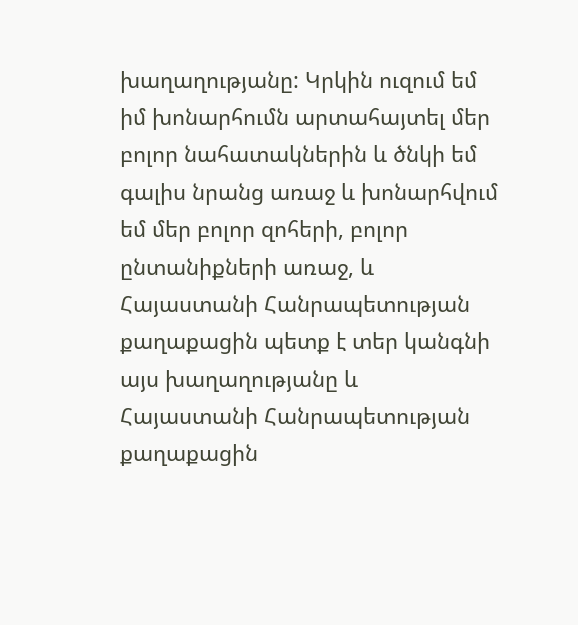խաղաղությանը: Կրկին ուզում եմ իմ խոնարհումն արտահայտել մեր բոլոր նահատակներին և ծնկի եմ գալիս նրանց առաջ և խոնարհվում եմ մեր բոլոր զոհերի, բոլոր ընտանիքների առաջ, և Հայաստանի Հանրապետության քաղաքացին պետք է տեր կանգնի այս խաղաղությանը և Հայաստանի Հանրապետության քաղաքացին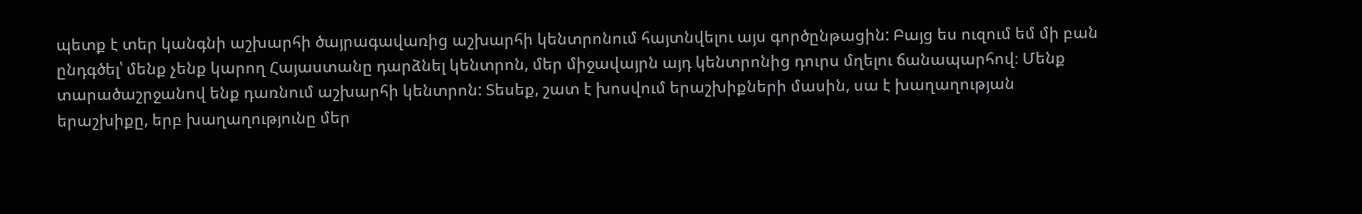պետք է տեր կանգնի աշխարհի ծայրագավառից աշխարհի կենտրոնում հայտնվելու այս գործընթացին: Բայց ես ուզում եմ մի բան ընդգծել՝ մենք չենք կարող Հայաստանը դարձնել կենտրոն, մեր միջավայրն այդ կենտրոնից դուրս մղելու ճանապարհով։ Մենք տարածաշրջանով ենք դառնում աշխարհի կենտրոն: Տեսեք, շատ է խոսվում երաշխիքների մասին, սա է խաղաղության երաշխիքը, երբ խաղաղությունը մեր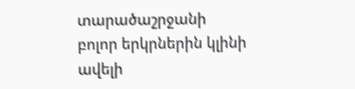տարածաշրջանի բոլոր երկրներին կլինի ավելի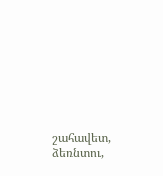շահավետ, ձեռնտու,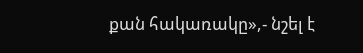քան հակառակը»,- նշել է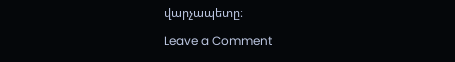վարչապետը։

Leave a Comment